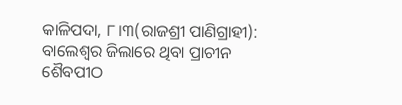କାଳିପଦା, ୮।୩(ରାଜଶ୍ରୀ ପାଣିଗ୍ରାହୀ): ବାଲେଶ୍ୱର ଜିଲାରେ ଥିବା ପ୍ରାଚୀନ ଶୈବପୀଠ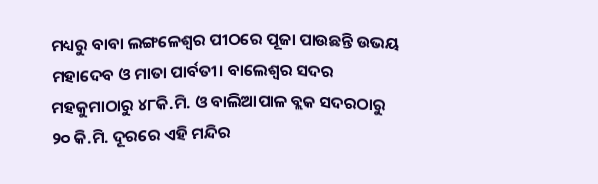ମଧ୍ୟରୁ ବାବା ଲଙ୍ଗଳେଶ୍ୱର ପୀଠରେ ପୂଜା ପାଉଛନ୍ତି ଉଭୟ ମହାଦେବ ଓ ମାତା ପାର୍ବତୀ। ବାଲେଶ୍ୱର ସଦର ମହକୁମାଠାରୁ ୪୮କି.ମି. ଓ ବାଲିଆପାଳ ବ୍ଲକ ସଦରଠାରୁ ୨୦ କି.ମି. ଦୂରରେ ଏହି ମନ୍ଦିର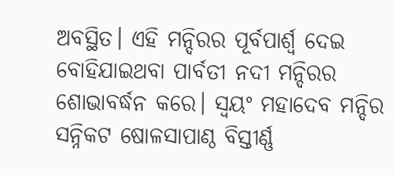ଅବସ୍ଥିତ। ଏହି ମନ୍ଦିରର ପୂର୍ବପାର୍ଶ୍ୱ ଦେଇ ବୋହିଯାଇଥବା ପାର୍ବତୀ ନଦୀ ମନ୍ଦିରର ଶୋଭାବର୍ଦ୍ଧନ କରେ। ସ୍ବୟଂ ମହାଦେବ ମନ୍ଦିର ସନ୍ନିକଟ ଷୋଳସାପାଣ୍ଠ ବିସ୍ତୀର୍ଣ୍ଣ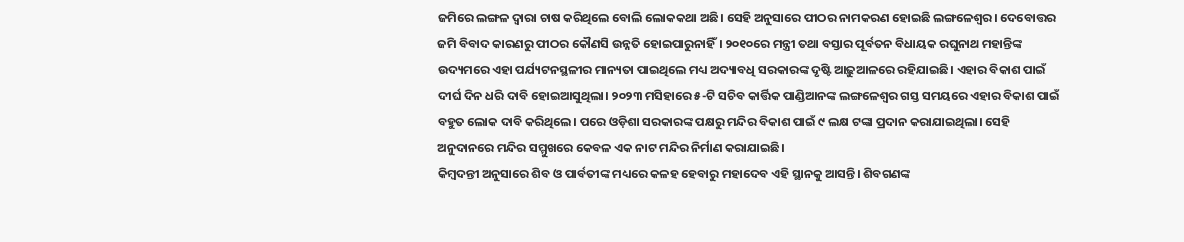ଜମିରେ ଲଙ୍ଗଳ ଦ୍ୱାରା ଚାଷ କରିଥିଲେ ବୋଲି ଲୋକକଥା ଅଛି। ସେହି ଅନୁସାରେ ପୀଠର ନାମକରଣ ହୋଇଛି ଲଙ୍ଗଳେଶ୍ୱର। ଦେବୋତ୍ତର ଜମି ବିବାଦ କାରଣରୁ ପୀଠର କୌଣସି ଉନ୍ନତି ହୋଇପାରୁନାହିଁ। ୨୦୧୦ରେ ମନ୍ତ୍ରୀ ତଥା ବସ୍ତାର ପୂର୍ବତନ ବିଧାୟକ ରଘୁନାଥ ମହାନ୍ତିଙ୍କ ଉଦ୍ୟମରେ ଏହା ପର୍ଯ୍ୟଟନସ୍ଥଳୀର ମାନ୍ୟତା ପାଇଥିଲେ ମଧ୍ୟ ଅଦ୍ୟାବଧି ସରକାରଙ୍କ ଦୃଷ୍ଟି ଆଢ଼ୁଆଳରେ ରହିଯାଇଛି। ଏହାର ବିକାଶ ପାଇଁ ଦୀର୍ଘ ଦିନ ଧରି ଦାବି ହୋଇଆସୁଥିଲା। ୨୦୨୩ ମସିହାରେ ୫-ଟି ସଚିବ କାର୍ତ୍ତିକ ପାଣ୍ଡିଆନଙ୍କ ଲଙ୍ଗଳେଶ୍ୱର ଗସ୍ତ ସମୟରେ ଏହାର ବିକାଶ ପାଇଁ ବହୁତ ଲୋକ ଦାବି କରିଥିଲେ। ପରେ ଓଡ଼ିଶା ସରକାରଙ୍କ ପକ୍ଷରୁ ମନ୍ଦିର ବିକାଶ ପାଇଁ ୯ ଲକ୍ଷ ଟଙ୍କା ପ୍ରଦାନ କରାଯାଇଥିଲା। ସେହି ଅନୁଦାନରେ ମନ୍ଦିର ସମ୍ମୁଖରେ କେବଳ ଏକ ନାଟ ମନ୍ଦିର ନିର୍ମାଣ କରାଯାଇଛି।
କିମ୍ବଦନ୍ତୀ ଅନୁସାରେ ଶିବ ଓ ପାର୍ବତୀଙ୍କ ମଧ୍ୟରେ କଳହ ହେବାରୁ ମହାଦେବ ଏହି ସ୍ଥାନକୁ ଆସନ୍ତି। ଶିବଗଣଙ୍କ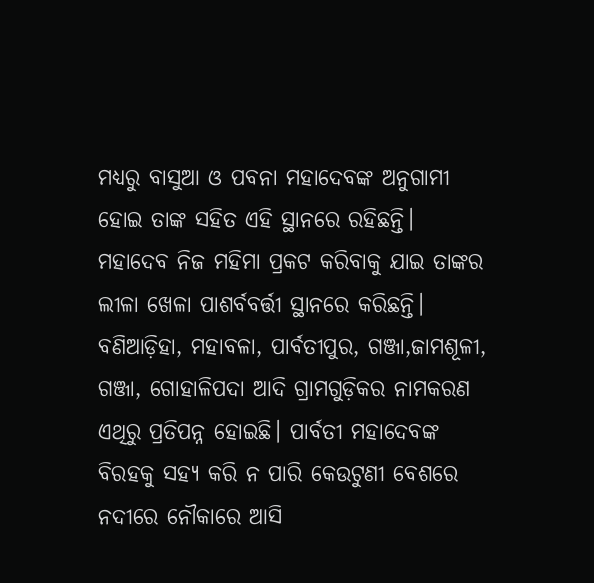ମଧ୍ୟରୁ ବାସୁଆ ଓ ପବନା ମହାଦେବଙ୍କ ଅନୁଗାମୀ ହୋଇ ତାଙ୍କ ସହିତ ଏହି ସ୍ଥାନରେ ରହିଛନ୍ତି। ମହାଦେବ ନିଜ ମହିମା ପ୍ରକଟ କରିବାକୁ ଯାଇ ତାଙ୍କର ଲୀଳା ଖେଳା ପାଶର୍ବବର୍ତ୍ତୀ ସ୍ଥାନରେ କରିଛନ୍ତି। ବଣିଆଡ଼ିହା, ମହାବଳା, ପାର୍ବତୀପୁର, ଗଞ୍ଜା,ଜାମଶୂଳୀ, ଗଞ୍ଜା, ଗୋହାଳିପଦା ଆଦି ଗ୍ରାମଗୁଡ଼ିକର ନାମକରଣ ଏଥିରୁ ପ୍ରତିପନ୍ନ ହୋଇଛି। ପାର୍ବତୀ ମହାଦେବଙ୍କ ବିରହକୁ ସହ୍ୟ କରି ନ ପାରି କେଉଟୁଣୀ ବେଶରେ ନଦୀରେ ନୌକାରେ ଆସି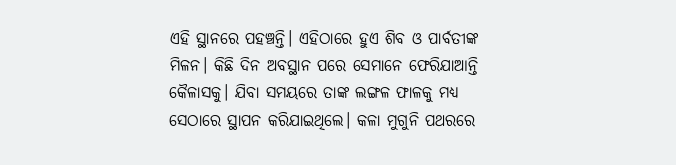ଏହି ସ୍ଥାନରେ ପହଞ୍ଚନ୍ତି। ଏହିଠାରେ ହୁଏ ଶିବ ଓ ପାର୍ବତୀଙ୍କ ମିଳନ। କିଛି ଦିନ ଅବସ୍ଥାନ ପରେ ସେମାନେ ଫେରିଯାଆନ୍ତି କୈଳାସକୁ। ଯିବା ସମୟରେ ତାଙ୍କ ଲଙ୍ଗଳ ଫାଳକୁ ମଧ୍ୟ ସେଠାରେ ସ୍ଥାପନ କରିଯାଇଥିଲେ। କଳା ମୁଗୁନି ପଥରରେ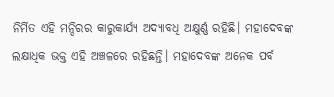ନିର୍ମିତ ଏହି ମନ୍ଦିରର କାରୁକାର୍ଯ୍ୟ ଅଦ୍ୟାବଧି ଅକ୍ଷୁର୍ଣ୍ଣ ରହିଛି। ମହାଦେବଙ୍କ ଲକ୍ଷାଧିକ ଭକ୍ତ ଏହି ଅଞ୍ଚଳରେ ରହିଛନ୍ତି। ମହାଦେବଙ୍କ ଅନେକ ପର୍ବ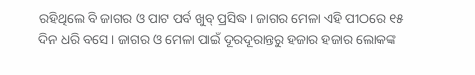ରହିଥିଲେ ବି ଜାଗର ଓ ପାଟ ପର୍ବ ଖୁବ୍ ପ୍ରସିଦ୍ଧ। ଜାଗର ମେଳା ଏହି ପୀଠରେ ୧୫ ଦିନ ଧରି ବସେ। ଜାଗର ଓ ମେଳା ପାଇଁ ଦୂରଦୂରାନ୍ତରୁ ହଜାର ହଜାର ଲୋକଙ୍କ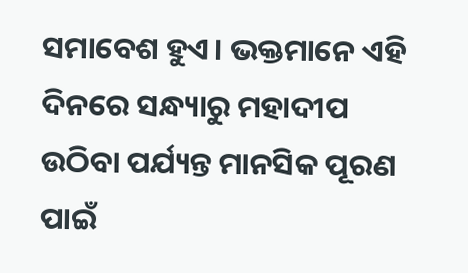ସମାବେଶ ହୁଏ। ଭକ୍ତମାନେ ଏହି ଦିନରେ ସନ୍ଧ୍ୟାରୁ ମହାଦୀପ ଉଠିବା ପର୍ଯ୍ୟନ୍ତ ମାନସିକ ପୂରଣ ପାଇଁ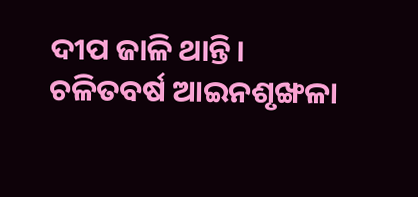ଦୀପ ଜାଳି ଥାନ୍ତି। ଚଳିତବର୍ଷ ଆଇନଶୃଙ୍ଖଳା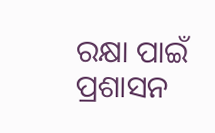ରକ୍ଷା ପାଇଁ ପ୍ରଶାସନ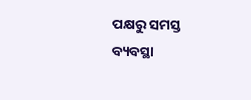ପକ୍ଷରୁ ସମସ୍ତ ବ୍ୟବସ୍ଥା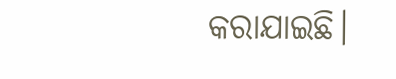କରାଯାଇଛି।